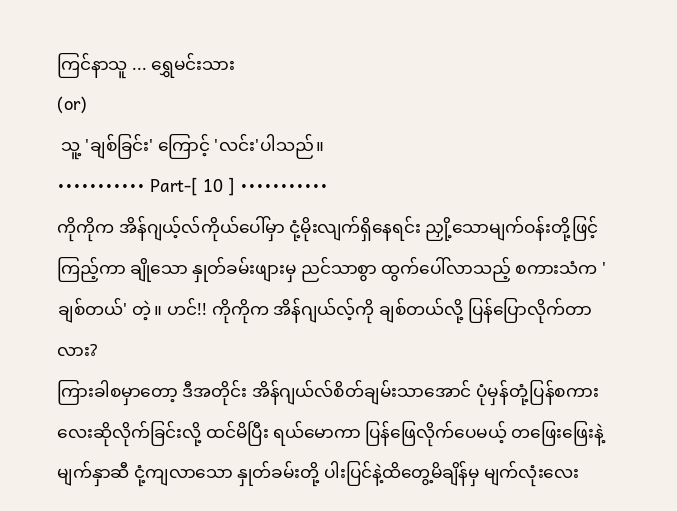ကြင်နာသူ ... ရွှေမင်းသား
(or)
 သူ့ 'ချစ်ခြင်း' ကြောင့် 'လင်း'ပါသည်။
••••••••••• Part-[ 10 ] •••••••••••
ကိုကိုက အိန်ဂျယ့်လ်ကိုယ်ပေါ်မှာ ငုံ့မိုးလျက်ရှိနေရင်း ညှို့သောမျက်ဝန်းတို့ဖြင့်ကြည့်ကာ ချိုသော နှုတ်ခမ်းဖျားမှ ညင်သာစွာ ထွက်ပေါ်လာသည့် စကားသံက 'ချစ်တယ်' တဲ့။ ဟင်!! ကိုကိုက အိန်ဂျယ်လ့်ကို ချစ်တယ်လို့ ပြန်ပြောလိုက်တာလား?
ကြားခါစမှာတော့ ဒီအတိုင်း အိန်ဂျယ်လ်စိတ်ချမ်းသာအောင် ပုံမှန်တုံ့ပြန်စကားလေးဆိုလိုက်ခြင်းလို့ ထင်မိပြီး ရယ်မောကာ ပြန်ဖြေလိုက်ပေမယ့် တဖြေးဖြေးနဲ့ မျက်နှာဆီ ငုံ့ကျလာသော နှုတ်ခမ်းတို့ ပါးပြင်နဲ့ထိတွေ့မိချိန်မှ မျက်လုံးလေး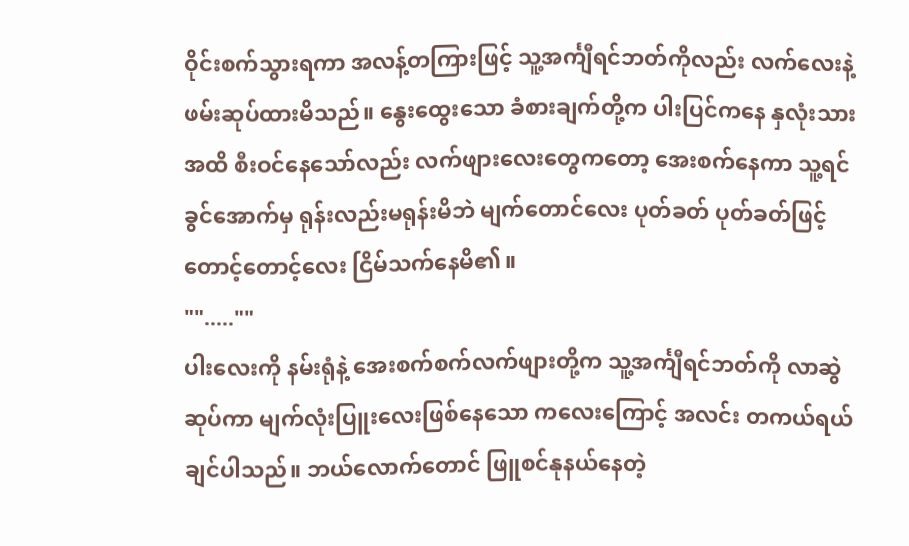ဝိုင်းစက်သွားရကာ အလန့်တကြားဖြင့် သူ့အင်္ကျီရင်ဘတ်ကိုလည်း လက်လေးနဲ့ ဖမ်းဆုပ်ထားမိသည်။ နွေးထွေးသော ခံစားချက်တို့က ပါးပြင်ကနေ နှလုံးသားအထိ စီးဝင်နေသော်လည်း လက်ဖျားလေးတွေကတော့ အေးစက်နေကာ သူ့ရင်ခွင်အောက်မှ ရုန်းလည်းမရုန်းမိဘဲ မျက်တောင်လေး ပုတ်ခတ် ပုတ်ခတ်ဖြင့် တောင့်တောင့်လေး ငြိမ်သက်နေမိ၏။
"".....""
ပါးလေးကို နမ်းရုံနဲ့ အေးစက်စက်လက်ဖျားတို့က သူ့အင်္ကျီရင်ဘတ်ကို လာဆွဲဆုပ်ကာ မျက်လုံးပြူးလေးဖြစ်နေသော ကလေးကြောင့် အလင်း တကယ်ရယ်ချင်ပါသည်။ ဘယ်လောက်တောင် ဖြူစင်နုနယ်နေတဲ့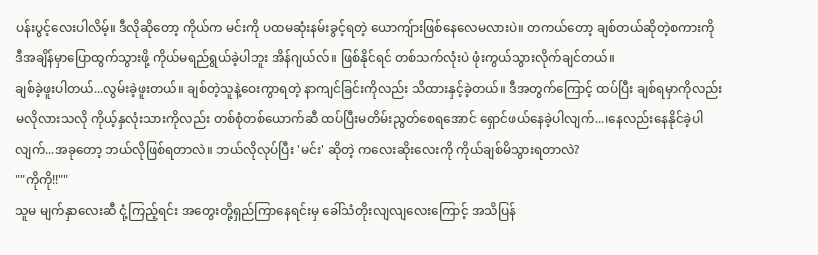ပန်းပွင့်လေးပါလိမ့်။ ဒီလိုဆိုတော့ ကိုယ်က မင်းကို ပထမဆုံးနမ်းခွင့်ရတဲ့ ယောကျ်ားဖြစ်နေလေမလားပဲ။ တကယ်တော့ ချစ်တယ်ဆိုတဲ့စကားကို ဒီအချိန်မှာပြောထွက်သွားဖို့ ကိုယ်မရည်ရွယ်ခဲ့ပါဘူး အိန်ဂျယ်လ်။ ဖြစ်နိုင်ရင် တစ်သက်လုံးပဲ ဖုံးကွယ်သွားလိုက်ချင်တယ်။
ချစ်ခဲ့ဖူးပါတယ်...လွမ်းခဲ့ဖူးတယ်။ ချစ်တဲ့သူနဲ့ဝေးကွာရတဲ့ နာကျင်ခြင်းကိုလည်း သိထားနှင့်ခဲ့တယ်။ ဒီအတွက်ကြောင့် ထပ်ပြီး ချစ်ရမှာကိုလည်း မလိုလားသလို ကိုယ့်နှလုံးသားကိုလည်း တစ်စုံတစ်ယောက်ဆီ ထပ်ပြီးမတိမ်းညွတ်စေရအောင် ရှောင်ဖယ်နေခဲ့ပါလျက်...၊နေလည်းနေနိုင်ခဲ့ပါလျက်...အခုတော့ ဘယ်လိုဖြစ်ရတာလဲ။ ဘယ်လိုလုပ်ပြီး 'မင်း' ဆိုတဲ့ ကလေးဆိုးလေးကို ကိုယ်ချစ်မိသွားရတာလဲ?
""ကိုကို!!""
သူမ မျက်နှာလေးဆီ ငုံ့ကြည့်ရင်း အတွေးတို့ရှည်ကြာနေရင်းမှ ခေါ်သံတိုးလျလျလေးကြောင့် အသိပြန်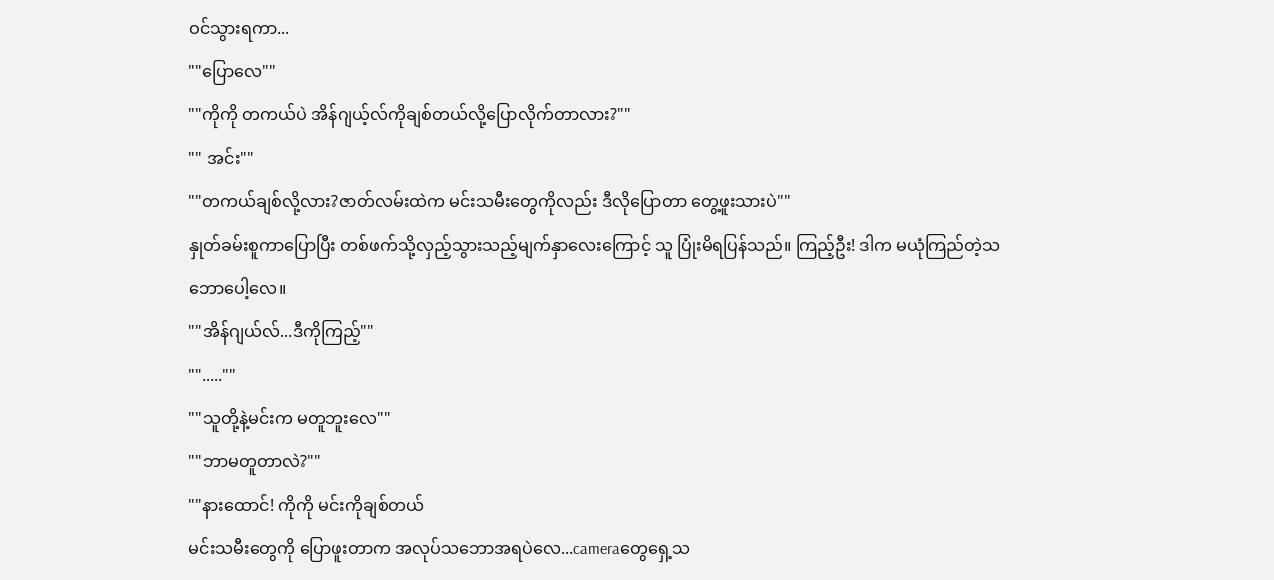ဝင်သွားရကာ...
""ပြောလေ""
""ကိုကို တကယ်ပဲ အိန်ဂျယ့်လ်ကိုချစ်တယ်လို့ပြောလိုက်တာလား?""
"" အင်း""
""တကယ်ချစ်လို့လား?ဇာတ်လမ်းထဲက မင်းသမီးတွေကိုလည်း ဒီလိုပြောတာ တွေ့ဖူးသားပဲ""
နှုတ်ခမ်းစူကာပြောပြီး တစ်ဖက်သို့လှည့်သွားသည့်မျက်နှာလေးကြောင့် သူ ပြုံးမိရပြန်သည်။ ကြည့်ဦး! ဒါက မယုံကြည်တဲ့သဘောပေါ့လေ။
""အိန်ဂျယ်လ်...ဒီကိုကြည့်""
"".....""
""သူတို့နဲ့မင်းက မတူဘူးလေ""
""ဘာမတူတာလဲ?""
""နားထောင်! ကိုကို မင်းကိုချစ်တယ်
မင်းသမီးတွေကို ပြောဖူးတာက အလုပ်သဘောအရပဲလေ...cameraတွေရှေ့သ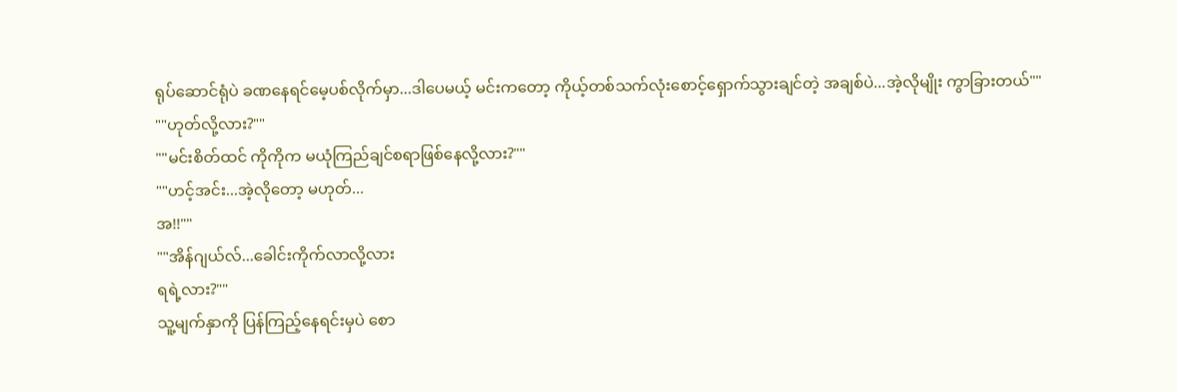ရုပ်ဆောင်ရုံပဲ ခဏနေရင်မေ့ပစ်လိုက်မှာ...ဒါပေမယ့် မင်းကတော့ ကိုယ့်တစ်သက်လုံးစောင့်ရှောက်သွားချင်တဲ့ အချစ်ပဲ...အဲ့လိုမျိုး ကွာခြားတယ်""
""ဟုတ်လို့လား?""
""မင်းစိတ်ထင် ကိုကိုက မယုံကြည်ချင်စရာဖြစ်နေလို့လား?""
""ဟင့်အင်း...အဲ့လိုတော့ မဟုတ်...
အ!!""
""အိန်ဂျယ်လ်...ခေါင်းကိုက်လာလို့လား
ရရဲ့လား?""
သူ့မျက်နှာကို ပြန်ကြည့်နေရင်းမှပဲ စော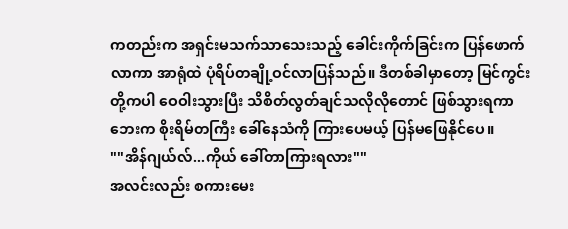ကတည်းက အရှင်းမသက်သာသေးသည့် ခေါင်းကိုက်ခြင်းက ပြန်ဖောက်လာကာ အာရုံထဲ ပုံရိပ်တချို့ဝင်လာပြန်သည်။ ဒီတစ်ခါမှာတော့ မြင်ကွင်းတို့ကပါ ဝေဝါးသွားပြီး သိစိတ်လွတ်ချင်သလိုလိုတောင် ဖြစ်သွားရကာ ဘေးက စိုးရိမ်တကြီး ခေါ်နေသံကို ကြားပေမယ့် ပြန်မဖြေနိုင်ပေ။
""အိန်ဂျယ်လ်...ကိုယ် ခေါ်တာကြားရလား""
အလင်းလည်း စကားမေး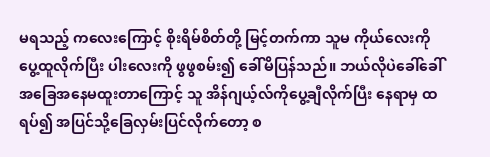မရသည့် ကလေးကြောင့် စိုးရိမ်စိတ်တို့ မြင့်တက်ကာ သူမ ကိုယ်လေးကို ပွေ့ထူလိုက်ပြီး ပါးလေးကို ဖွဖွစမ်း၍ ခေါ်မိပြန်သည်။ ဘယ်လိုပဲခေါ်ခေါ် အခြေအနေမထူးတာကြောင့် သူ အိန်ဂျယ့်လ်ကိုပွေ့ချီလိုက်ပြီး နေရာမှ ထရပ်၍ အပြင်သို့ခြေလှမ်းပြင်လိုက်တော့ စ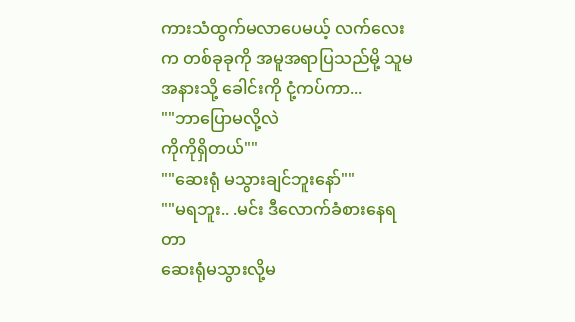ကားသံထွက်မလာပေမယ့် လက်လေးက တစ်ခုခုကို အမူအရာပြသည်မို့ သူမ အနားသို့ ခေါင်းကို ငုံ့ကပ်ကာ...
""ဘာပြောမလို့လဲ
ကိုကိုရှိတယ်""
""ဆေးရုံ မသွားချင်ဘူးနော်""
""မရဘူး.. .မင်း ဒီလောက်ခံစားနေရတာ
ဆေးရုံမသွားလို့မ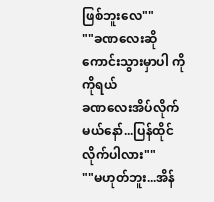ဖြစ်ဘူးလေ""
""ခဏလေးဆို ကောင်းသွားမှာပါ ကိုကိုရယ်
ခဏလေးအိပ်လိုက်မယ်နော်...ပြန်ထိုင်လိုက်ပါလား""
""မဟုတ်ဘူး...အိန်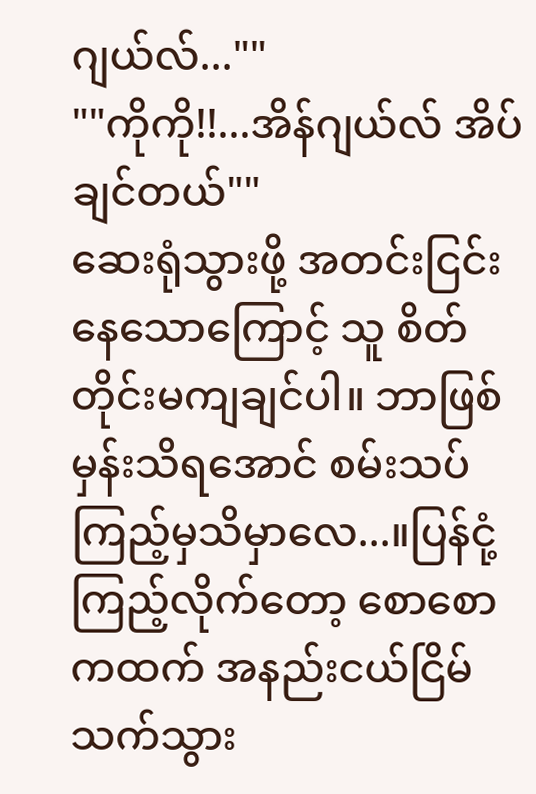ဂျယ်လ်...""
""ကိုကို!!...အိန်ဂျယ်လ် အိပ်ချင်တယ်""
ဆေးရုံသွားဖို့ အတင်းငြင်းနေသောကြောင့် သူ စိတ်တိုင်းမကျချင်ပါ။ ဘာဖြစ်မှန်းသိရအောင် စမ်းသပ်ကြည့်မှသိမှာလေ...။ပြန်ငုံ့ကြည့်လိုက်တော့ စောစောကထက် အနည်းငယ်ငြိမ်သက်သွား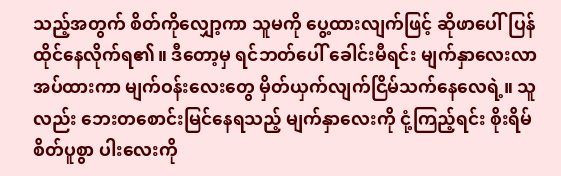သည့်အတွက် စိတ်ကိုလျှော့ကာ သူမကို ပွေ့ထားလျက်ဖြင့် ဆိုဖာပေါ်ပြန်ထိုင်နေလိုက်ရ၏။ ဒီတော့မှ ရင်ဘတ်ပေါ် ခေါင်းမီရင်း မျက်နှာလေးလာအပ်ထားကာ မျက်ဝန်းလေးတွေ မှိတ်ယှက်လျက်ငြိမ်သက်နေလေရဲ့။ သူလည်း ဘေးတစောင်းမြင်နေရသည့် မျက်နှာလေးကို ငုံ့ကြည့်ရင်း စိုးရိမ်စိတ်ပူစွာ ပါးလေးကို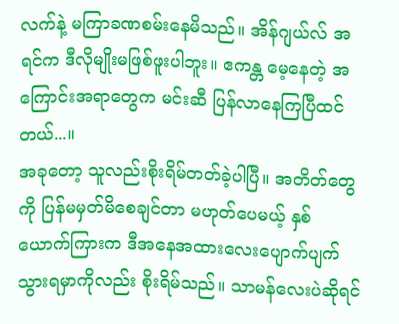လက်နဲ့ မကြာခဏစမ်းနေမိသည်။ အိန်ဂျယ်လ် အရင်က ဒီလိုမျိုးမဖြစ်ဖူးပါဘူး။ ဧကန္တ မေ့နေတဲ့ အကြောင်းအရာတွေက မင်းဆီ ပြန်လာနေကြပြီထင်တယ်...။
အခုတော့ သူလည်းစိုးရိမ်တတ်ခဲ့ပါပြီ။ အတိတ်တွေကို ပြန်မမှတ်မိစေချင်တာ မဟုတ်ပေမယ့် နှစ်ယောက်ကြားက ဒီအနေအထားလေးပျောက်ပျက်သွားရမှာကိုလည်း စိုးရိမ်သည်။ သာမန်လေးပဲဆိုရင်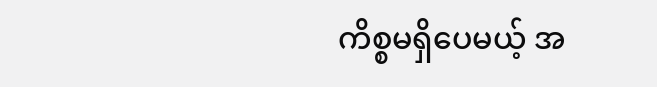ကိစ္စမရှိပေမယ့် အ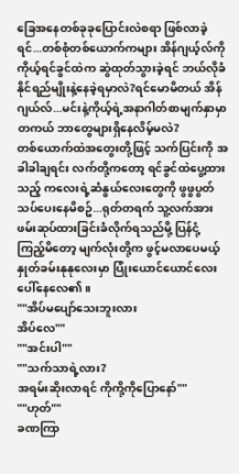ခြေအနေတစ်ခုခုပြောင်းလဲစရာ ဖြစ်လာခဲ့ရင်...တစ်စုံတစ်ယောက်ကများ အိန်ဂျယ့်လ်ကို ကိုယ့်ရင်ခွင်ထဲက ဆွဲထုတ်သွားခဲ့ရင် ဘယ်လိုခံနိုင်ရည်မျိုးနဲ့နေခဲ့ရမှာလဲ?ရင်မောမိတယ် အိန်ဂျယ်လ်...မင်းနဲ့ကိုယ့်ရဲ့အနာဂါတ်စာမျက်နှာမှာ တကယ် ဘာတွေများရှိနေလိမ့်မလဲ?
တစ်ယောက်ထဲအတွေးတို့ဖြင့် သက်ပြင်းကို အခါခါချရင်း လက်တို့ကတော့ ရင်ခွင်ထဲပွေ့ထားသည့် ကလေးရဲ့ဆံနွယ်လေးတွေကို ဖွဖွပွတ်သပ်ပေးနေမိစဥ်...ရုတ်တရက် သူ့လက်အား ဖမ်းဆုပ်ထားခြင်းခံလိုက်ရသည်မို့ ပြန်ငုံ့ကြည့်မိတော့ မျက်လုံးတို့က ဖွင့်မလာပေမယ့် နှုတ်ခမ်းနုနုလေးမှာ ပြုံးယောင်ယောင်လေး ပေါ်နေလေ၏။
""အိပ်မပျော်သေးဘူးလား
အိပ်လေ""
""အင်းပါ""
""သက်သာရဲ့လား?
အရမ်းဆိုးလာရင် ကိုကို့ကိုပြောနော်""
""ဟုတ်""
ခဏကြာ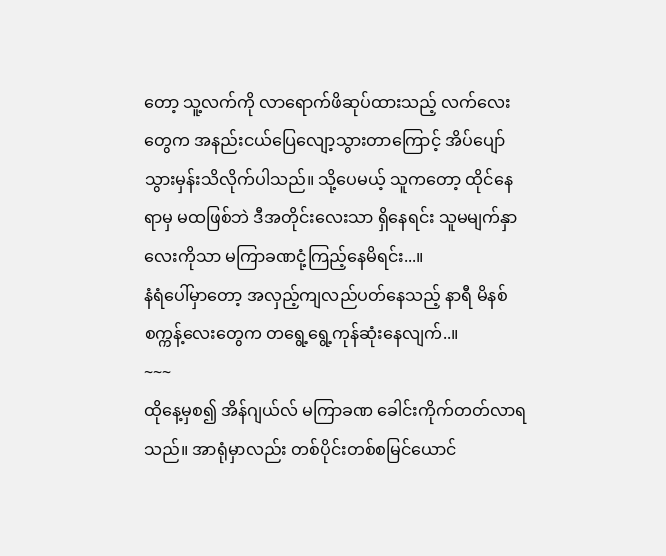တော့ သူ့လက်ကို လာရောက်ဖိဆုပ်ထားသည့် လက်လေးတွေက အနည်းငယ်ပြေလျော့သွားတာကြောင့် အိပ်ပျော်သွားမှန်းသိလိုက်ပါသည်။ သို့ပေမယ့် သူကတော့ ထိုင်နေရာမှ မထဖြစ်ဘဲ ဒီအတိုင်းလေးသာ ရှိနေရင်း သူမမျက်နှာလေးကိုသာ မကြာခဏငုံ့ကြည့်နေမိရင်း...။
နံရံပေါ်မှာတော့ အလှည့်ကျလည်ပတ်နေသည့် နာရီ မိနစ် စက္ကန့်လေးတွေက တရွေ့ရွေ့ကုန်ဆုံးနေလျက်..။
~~~
ထိုနေ့မှစ၍ အိန်ဂျယ်လ် မကြာခဏ ခေါင်းကိုက်တတ်လာရသည်။ အာရုံမှာလည်း တစ်ပိုင်းတစ်စမြင်ယောင်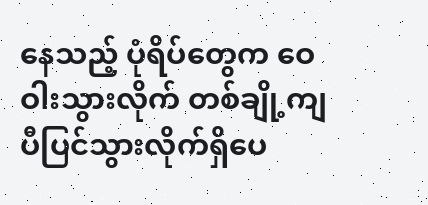နေသည့် ပုံရိပ်တွေက ဝေဝါးသွားလိုက် တစ်ချို့ကျ ပီပြင်သွားလိုက်ရှိပေ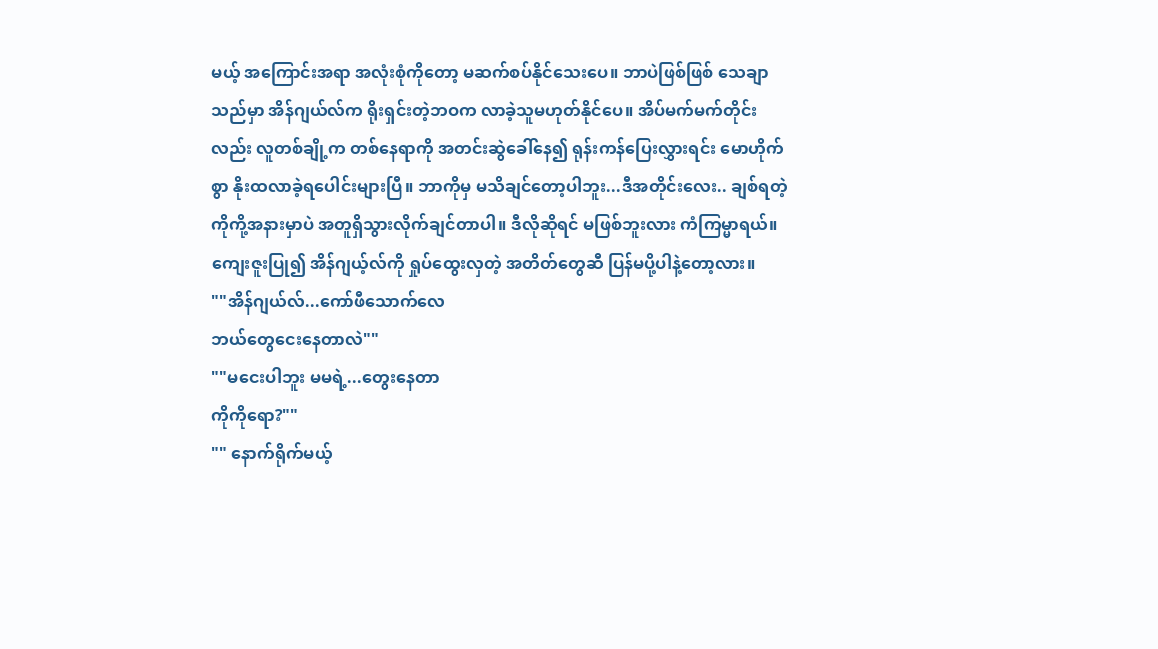မယ့် အကြောင်းအရာ အလုံးစုံကိုတော့ မဆက်စပ်နိုင်သေးပေ။ ဘာပဲဖြစ်ဖြစ် သေချာသည်မှာ အိန်ဂျယ်လ်က ရိုးရှင်းတဲ့ဘဝက လာခဲ့သူမဟုတ်နိုင်ပေ။ အိပ်မက်မက်တိုင်းလည်း လူတစ်ချို့က တစ်နေရာကို အတင်းဆွဲခေါ်နေ၍ ရုန်းကန်ပြေးလွှားရင်း မောဟိုက်စွာ နိုးထလာခဲ့ရပေါင်းများပြီ။ ဘာကိုမှ မသိချင်တော့ပါဘူး...ဒီအတိုင်းလေး.. ချစ်ရတဲ့ ကိုကို့အနားမှာပဲ အတူရှိသွားလိုက်ချင်တာပါ။ ဒီလိုဆိုရင် မဖြစ်ဘူးလား ကံကြမ္မာရယ်။ ကျေးဇူးပြု၍ အိန်ဂျယ့်လ်ကို ရှုပ်ထွေးလှတဲ့ အတိတ်တွေဆီ ပြန်မပို့ပါနဲ့တော့လား။
""အိန်ဂျယ်လ်...ကော်ဖီသောက်လေ
ဘယ်တွေငေးနေတာလဲ""
""မငေးပါဘူး မမရဲ့...တွေးနေတာ
ကိုကိုရော?""
"" နောက်ရိုက်မယ့်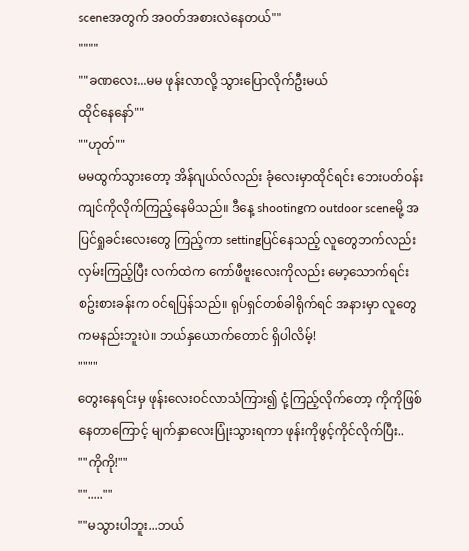sceneအတွက် အဝတ်အစားလဲနေတယ်""
""""
""ခဏလေး...မမ ဖုန်းလာလို့ သွားပြောလိုက်ဦးမယ်
ထိုင်နေနော်""
""ဟုတ်""
မမထွက်သွားတော့ အိန်ဂျယ်လ်လည်း ခုံလေးမှာထိုင်ရင်း ဘေးပတ်ဝန်းကျင်ကိုလိုက်ကြည့်နေမိသည်။ ဒီနေ့ shootingက outdoor sceneမို့ အပြင်ရှုခင်းလေးတွေ ကြည့်ကာ settingပြင်နေသည့် လူတွေဘက်လည်း လှမ်းကြည့်ပြီး လက်ထဲက ကော်ဖီဗူးလေးကိုလည်း မော့သောက်ရင်း စဥ်းစားခန်းက ဝင်ရပြန်သည်။ ရုပ်ရှင်တစ်ခါရိုက်ရင် အနားမှာ လူတွေကမနည်းဘူးပဲ။ ဘယ်နှယောက်တောင် ရှိပါလိမ့်!
""""
တွေးနေရင်းမှ ဖုန်းလေးဝင်လာသံကြား၍ ငုံ့ကြည့်လိုက်တော့ ကိုကိုဖြစ်နေတာကြောင့် မျက်နှာလေးပြုံးသွားရကာ ဖုန်းကိုဖွင့်ကိုင်လိုက်ပြီး..
""ကိုကို!""
"".....""
""မသွားပါဘူး...ဘယ်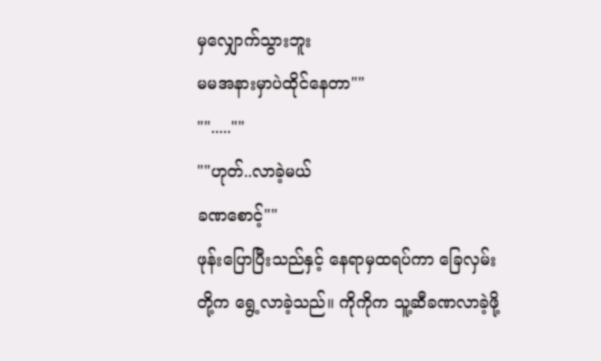မှလျှောက်သွားဘူး
မမအနားမှာပဲထိုင်နေတာ""
"".....""
""ဟုတ်..လာခဲ့မယ်
ခဏစောင့်""
ဖုန်းပြောပြီးသည်နှင့် နေရာမှထရပ်ကာ ခြေလှမ်းတို့က ရွေ့လာခဲ့သည်။ ကိုကိုက သူ့ဆီခဏလာခဲ့ဖို့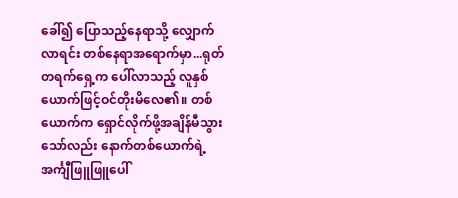ခေါ်၍ ပြောသည့်နေရာသို့ လျှောက်လာရင်း တစ်နေရာအရောက်မှာ...ရုတ်တရက်ရှေ့က ပေါ်လာသည့် လူနှစ်ယောက်ဖြင့်ဝင်တိုးမိလေ၏။ တစ်ယောက်က ရှောင်လိုက်ဖို့အချိန်မီသွားသော်လည်း နောက်တစ်ယောက်ရဲ့ အင်္ကျီဖြူဖြူပေါ်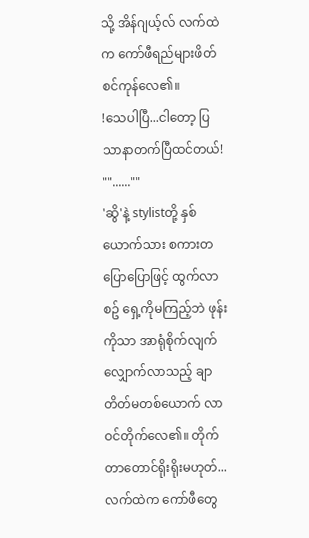သို့ အိန်ဂျယ့်လ် လက်ထဲက ကော်ဖီရည်များဖိတ်စင်ကုန်လေ၏။
!သေပါပြီ...ငါတော့ ပြသာနာတက်ပြီထင်တယ်!
""......""
'ဆွိ'နဲ့ stylistတို့ နှစ်ယောက်သား စကားတပြောပြောဖြင့် ထွက်လာစဥ် ရှေ့ကိုမကြည့်ဘဲ ဖုန်းကိုသာ အာရုံစိုက်လျက်လျှောက်လာသည့် ချာတိတ်မတစ်ယောက် လာဝင်တိုက်လေ၏။ တိုက်တာတောင်ရိုးရိုးမဟုတ်... လက်ထဲက ကော်ဖီတွေ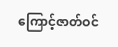ကြောင့်ဇာတ်ဝင်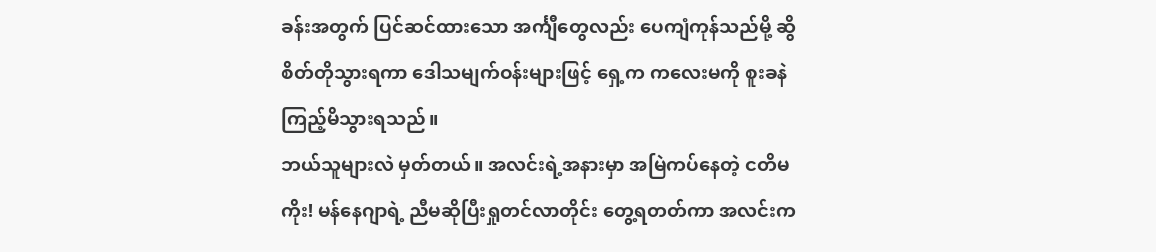ခန်းအတွက် ပြင်ဆင်ထားသော အင်္ကျီတွေလည်း ပေကျံကုန်သည်မို့ ဆွိ စိတ်တိုသွားရကာ ဒေါသမျက်ဝန်းများဖြင့် ရှေ့က ကလေးမကို စူးခနဲကြည့်မိသွားရသည်။
ဘယ်သူများလဲ မှတ်တယ်။ အလင်းရဲ့အနားမှာ အမြဲကပ်နေတဲ့ ငတိမကိုး! မန်နေဂျာရဲ့ ညီမဆိုပြီးရှုတင်လာတိုင်း တွေ့ရတတ်ကာ အလင်းက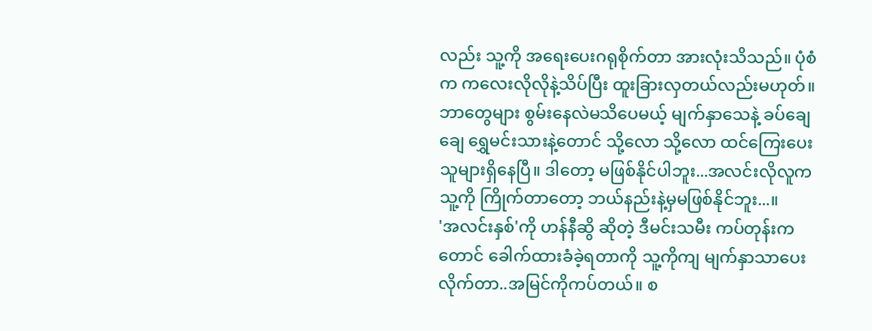လည်း သူ့ကို အရေးပေးဂရုစိုက်တာ အားလုံးသိသည်။ ပုံစံက ကလေးလိုလိုနဲ့သိပ်ပြီး ထူးခြားလှတယ်လည်းမဟုတ်။ ဘာတွေများ စွမ်းနေလဲမသိပေမယ့် မျက်နှာသေနဲ့ ခပ်ချေချေ ရွှေမင်းသားနဲ့တောင် သို့လော သို့လော ထင်ကြေးပေးသူများရှိနေပြီ။ ဒါတော့ မဖြစ်နိုင်ပါဘူး...အလင်းလိုလူက သူ့ကို ကြိုက်တာတော့ ဘယ်နည်းနဲ့မှမဖြစ်နိုင်ဘူး...။
'အလင်းနှစ်'ကို ဟန်နီဆွိ ဆိုတဲ့ ဒီမင်းသမီး ကပ်တုန်းကတောင် ခေါက်ထားခံခဲ့ရတာကို သူ့ကိုကျ မျက်နှာသာပေးလိုက်တာ..အမြင်ကိုကပ်တယ်။ စ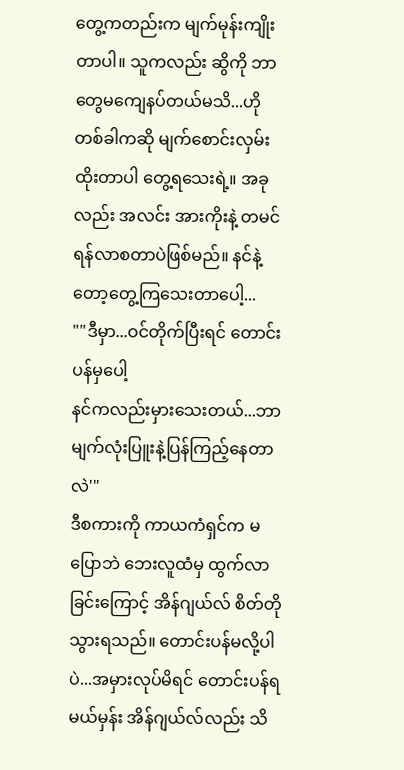တွေ့ကတည်းက မျက်မုန်းကျိုးတာပါ။ သူကလည်း ဆွိကို ဘာတွေမကျေနပ်တယ်မသိ...ဟိုတစ်ခါကဆို မျက်စောင်းလှမ်းထိုးတာပါ တွေ့ရသေးရဲ့။ အခုလည်း အလင်း အားကိုးနဲ့ တမင်ရန်လာစတာပဲဖြစ်မည်။ နင်နဲ့တော့တွေ့ကြသေးတာပေါ့...
""ဒီမှာ...ဝင်တိုက်ပြီးရင် တောင်းပန်မှပေါ့
နင်ကလည်းမှားသေးတယ်...ဘာ မျက်လုံးပြူးနဲ့ပြန်ကြည့်နေတာလဲ'"
ဒီစကားကို ကာယကံရှင်က မပြောဘဲ ဘေးလူထံမှ ထွက်လာခြင်းကြောင့် အိန်ဂျယ်လ် စိတ်တိုသွားရသည်။ တောင်းပန်မလို့ပါပဲ...အမှားလုပ်မိရင် တောင်းပန်ရမယ်မှန်း အိန်ဂျယ်လ်လည်း သိ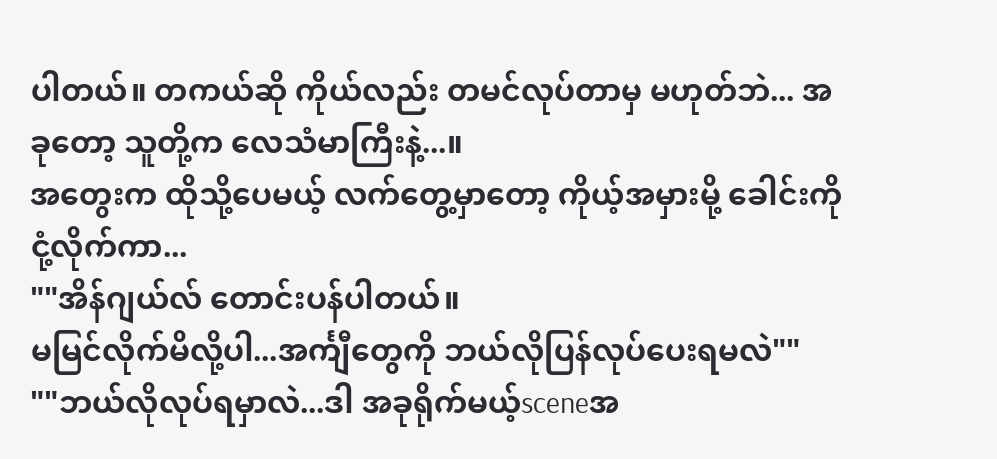ပါတယ်။ တကယ်ဆို ကိုယ်လည်း တမင်လုပ်တာမှ မဟုတ်ဘဲ... အခုတော့ သူတို့က လေသံမာကြီးနဲ့...။
အတွေးက ထိုသို့ပေမယ့် လက်တွေ့မှာတော့ ကိုယ့်အမှားမို့ ခေါင်းကို ငုံ့လိုက်ကာ...
""အိန်ဂျယ်လ် တောင်းပန်ပါတယ်။
မမြင်လိုက်မိလို့ပါ...အင်္ကျီတွေကို ဘယ်လိုပြန်လုပ်ပေးရမလဲ""
""ဘယ်လိုလုပ်ရမှာလဲ...ဒါ အခုရိုက်မယ့်sceneအ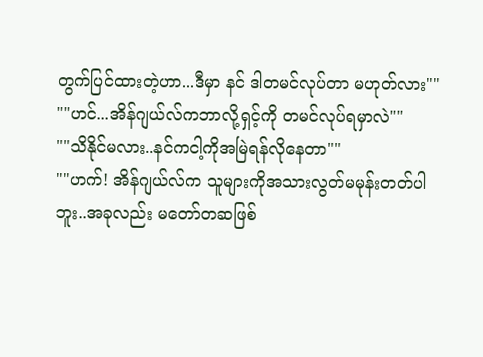တွက်ပြင်ထားတဲ့ဟာ...ဒီမှာ နင် ဒါတမင်လုပ်တာ မဟုတ်လား""
""ဟင်...အိန်ဂျယ်လ်ကဘာလို့ရှင့်ကို တမင်လုပ်ရမှာလဲ""
""သိနိုင်မလား..နင်ကငါ့ကိုအမြဲရန်လိုနေတာ""
""ဟက်! အိန်ဂျယ်လ်က သူများကိုအသားလွတ်မမုန်းတတ်ပါဘူး..အခုလည်း မတော်တဆဖြစ်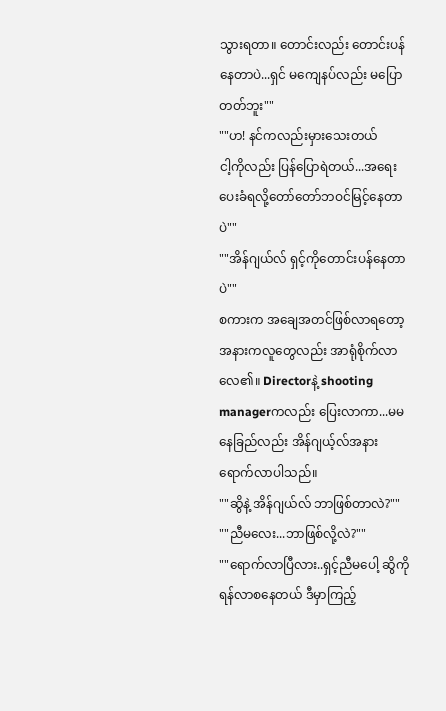သွားရတာ။ တောင်းလည်း တောင်းပန်နေတာပဲ...ရှင် မကျေနပ်လည်း မပြောတတ်ဘူး""
""ဟ! နင်ကလည်းမှားသေးတယ်
ငါ့ကိုလည်း ပြန်ပြောရဲတယ်...အရေးပေးခံရလို့တော်တော်ဘဝင်မြင့်နေတာပဲ""
""အိန်ဂျယ်လ် ရှင့်ကိုတောင်းပန်နေတာပဲ""
စကားက အချေအတင်ဖြစ်လာရတော့ အနားကလူတွေလည်း အာရုံစိုက်လာလေ၏။ Directorနဲ့ shooting managerကလည်း ပြေးလာကာ...မမနေခြည်လည်း အိန်ဂျယ့်လ်အနားရောက်လာပါသည်။
""ဆွိနဲ့ အိန်ဂျယ်လ် ဘာဖြစ်တာလဲ?""
""ညီမလေး...ဘာဖြစ်လို့လဲ?""
""ရောက်လာပြီလား..ရှင့်ညီမပေါ့ ဆွိကိုရန်လာစနေတယ် ဒီမှာကြည့်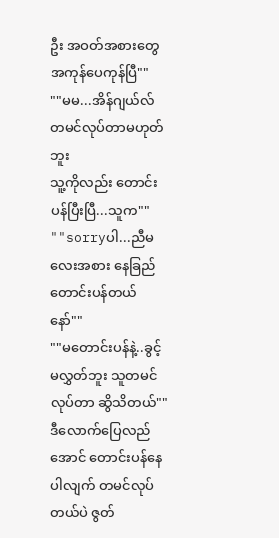ဦး အဝတ်အစားတွေအကုန်ပေကုန်ပြီ""
""မမ...အိန်ဂျယ်လ် တမင်လုပ်တာမဟုတ်ဘူး
သူ့ကိုလည်း တောင်းပန်ပြီးပြီ...သူက""
""sorryပါ...ညီမလေးအစား နေခြည်တောင်းပန်တယ်နော်""
""မတောင်းပန်နဲ့..ခွင့်မလွှတ်ဘူး သူတမင်လုပ်တာ ဆွိသိတယ်""
ဒီလောက်ပြေလည်အောင် တောင်းပန်နေပါလျက် တမင်လုပ်တယ်ပဲ ဇွတ်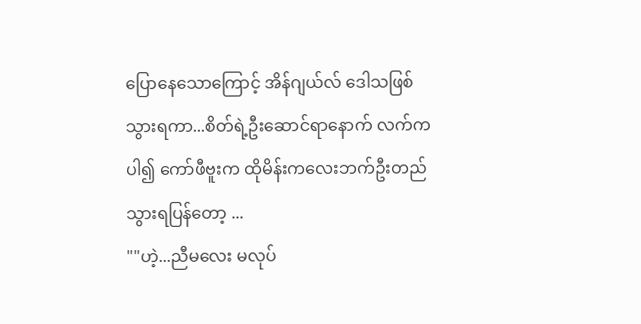ပြောနေသောကြောင့် အိန်ဂျယ်လ် ဒေါသဖြစ်သွားရကာ...စိတ်ရဲ့ဦးဆောင်ရာနောက် လက်ကပါ၍ ကော်ဖီဗူးက ထိုမိန်းကလေးဘက်ဦးတည်သွားရပြန်တော့ ...
""ဟဲ့...ညီမလေး မလုပ်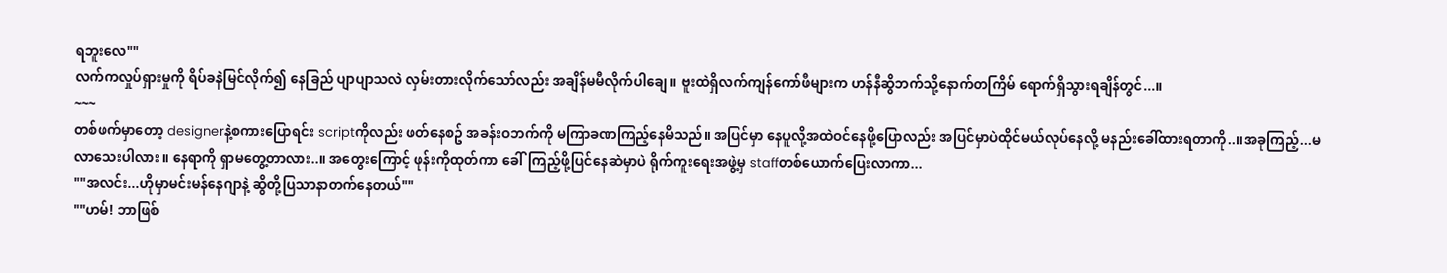ရဘူးလေ""
လက်ကလှုပ်ရှားမှုကို ရိပ်ခနဲမြင်လိုက်၍ နေခြည် ပျာပျာသလဲ လှမ်းတားလိုက်သော်လည်း အချိန်မမီလိုက်ပါချေ။ ဗူးထဲရှိလက်ကျန်ကော်ဖီများက ဟန်နီဆွိဘက်သို့နောက်တကြိမ် ရောက်ရှိသွားရချိန်တွင်...။
~~~
တစ်ဖက်မှာတော့ designerနဲ့စကားပြောရင်း scriptကိုလည်း ဖတ်နေစဥ် အခန်းဝဘက်ကို မကြာခဏကြည့်နေမိသည်။ အပြင်မှာ နေပူလို့အထဲဝင်နေဖို့ပြောလည်း အပြင်မှာပဲထိုင်မယ်လုပ်နေလို့ မနည်းခေါ်ထားရတာကို..။အခုကြည့်...မလာသေးပါလား။ နေရာကို ရှာမတွေ့တာလား..။ အတွေးကြောင့် ဖုန်းကိုထုတ်ကာ ခေါ်ကြည့်ဖို့ပြင်နေဆဲမှာပဲ ရိုက်ကူးရေးအဖွဲ့မှ staffတစ်ယောက်ပြေးလာကာ...
""အလင်း...ဟိုမှာမင်းမန်နေဂျာနဲ့ ဆွိတို့ပြသာနာတက်နေတယ်""
""ဟမ်! ဘာဖြစ်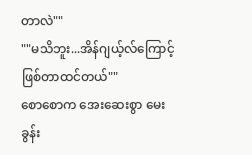တာလဲ""
""မသိဘူး...အိန်ဂျယ့်လ်ကြောင့်ဖြစ်တာထင်တယ်""
စောစောက အေးဆေးစွာ မေးခွန်း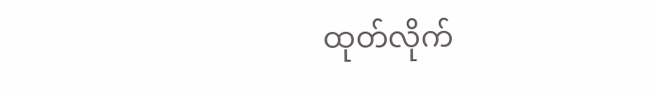ထုတ်လိုက်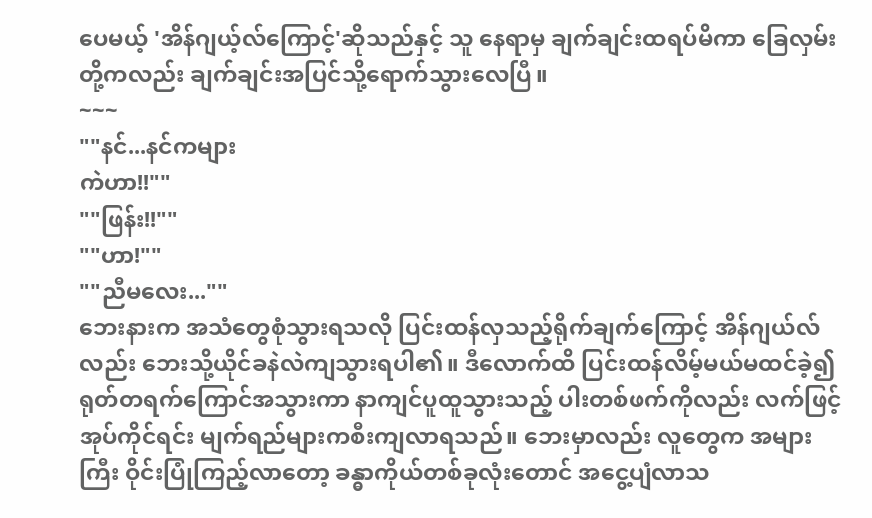ပေမယ့် 'အိန်ဂျယ့်လ်ကြောင့်'ဆိုသည်နှင့် သူ နေရာမှ ချက်ချင်းထရပ်မိကာ ခြေလှမ်းတို့ကလည်း ချက်ချင်းအပြင်သို့ရောက်သွားလေပြီ။
~~~
""နင်...နင်ကများ
ကဲဟာ!!""
""ဖြန်း!!""
""ဟာ!""
""ညီမလေး...""
ဘေးနားက အသံတွေစုံသွားရသလို ပြင်းထန်လှသည့်ရိုက်ချက်ကြောင့် အိန်ဂျယ်လ်လည်း ဘေးသို့ယိုင်ခနဲလဲကျသွားရပါ၏။ ဒီလောက်ထိ ပြင်းထန်လိမ့်မယ်မထင်ခဲ့၍ ရုတ်တရက်ကြောင်အသွားကာ နာကျင်ပူထူသွားသည့် ပါးတစ်ဖက်ကိုလည်း လက်ဖြင့်အုပ်ကိုင်ရင်း မျက်ရည်များကစီးကျလာရသည်။ ဘေးမှာလည်း လူတွေက အများကြီး ဝိုင်းပြုံကြည့်လာတော့ ခန္ဓာကိုယ်တစ်ခုလုံးတောင် အငွေ့ပျံလာသ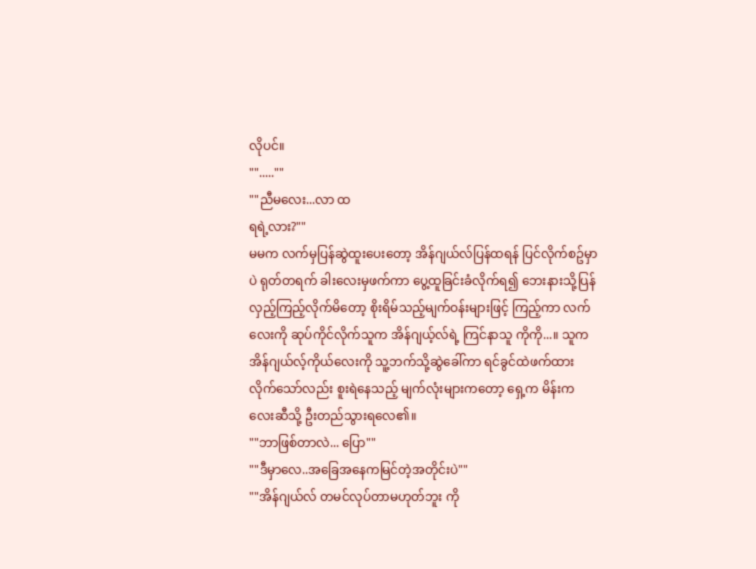လိုပင်။
"".....""
""ညီမလေး...လာ ထ
ရရဲ့လား?""
မမက လက်မှပြန်ဆွဲထူးပေးတော့ အိန်ဂျယ်လ်ပြန်ထရန် ပြင်လိုက်စဥ်မှာပဲ ရုတ်တရက် ခါးလေးမှဖက်ကာ ပွေ့ထူခြင်းခံလိုက်ရ၍ ဘေးနားသို့ပြန်လှည့်ကြည့်လိုက်မိတော့ စိုးရိမ်သည့်မျက်ဝန်းများဖြင့် ကြည့်ကာ လက်လေးကို ဆုပ်ကိုင်လိုက်သူက အိန်ဂျယ့်လ်ရဲ့ ကြင်နာသူ ကိုကို...။ သူက အိန်ဂျယ်လ့်ကိုယ်လေးကို သူ့ဘက်သို့ဆွဲခေါ်ကာ ရင်ခွင်ထဲဖက်ထားလိုက်သော်လည်း စူးရဲနေသည့် မျက်လုံးများကတော့ ရှေ့က မိန်းကလေးဆီသို့ ဦးတည်သွားရလေ၏။
""ဘာဖြစ်တာလဲ... ပြော""
""ဒီမှာလေ..အခြေအနေကမြင်တဲ့အတိုင်းပဲ""
""အိန်ဂျယ်လ် တမင်လုပ်တာမဟုတ်ဘူး ကို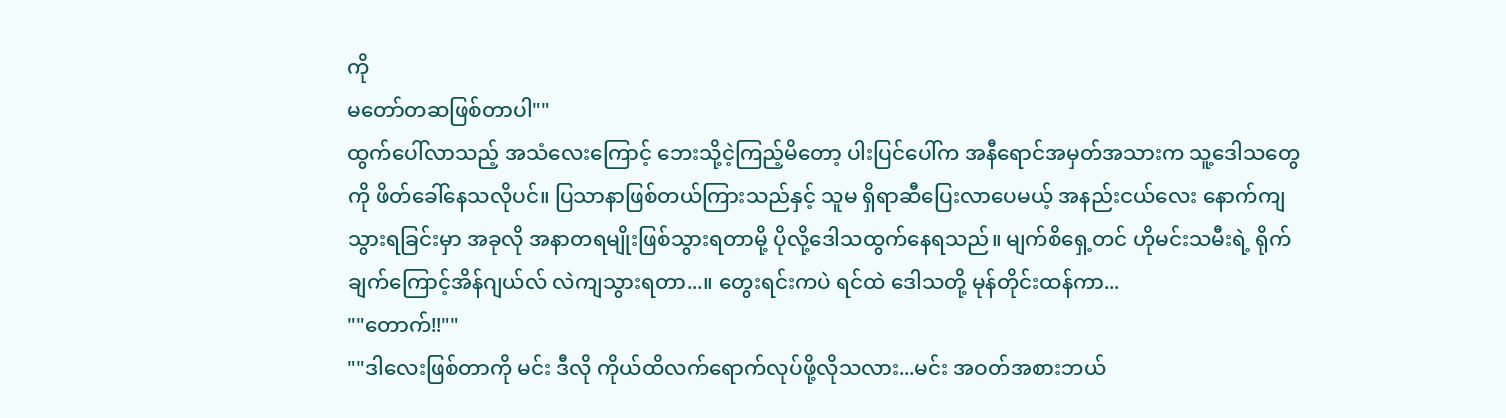ကို
မတော်တဆဖြစ်တာပါ""
ထွက်ပေါ်လာသည့် အသံလေးကြောင့် ဘေးသို့ငဲ့ကြည့်မိတော့ ပါးပြင်ပေါ်က အနီရောင်အမှတ်အသားက သူ့ဒေါသတွေကို ဖိတ်ခေါ်နေသလိုပင်။ ပြသာနာဖြစ်တယ်ကြားသည်နှင့် သူမ ရှိရာဆီပြေးလာပေမယ့် အနည်းငယ်လေး နောက်ကျသွားရခြင်းမှာ အခုလို အနာတရမျိုးဖြစ်သွားရတာမို့ ပိုလို့ဒေါသထွက်နေရသည်။ မျက်စိရှေ့တင် ဟိုမင်းသမီးရဲ့ ရိုက်ချက်ကြောင့်အိန်ဂျယ်လ် လဲကျသွားရတာ...။ တွေးရင်းကပဲ ရင်ထဲ ဒေါသတို့ မုန်တိုင်းထန်ကာ...
""တောက်!!""
""ဒါလေးဖြစ်တာကို မင်း ဒီလို ကိုယ်ထိလက်ရောက်လုပ်ဖို့လိုသလား...မင်း အဝတ်အစားဘယ်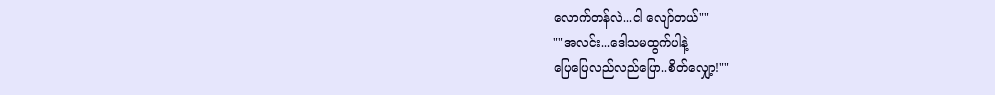လောက်တန်လဲ...ငါ လျော်တယ်""
""အလင်း...ဒေါသမထွက်ပါနဲ့
ပြေပြေလည်လည်ပြော..စိတ်လျှော့!""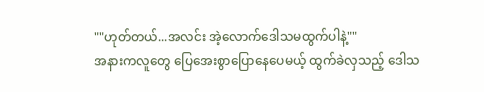""ဟုတ်တယ်...အလင်း အဲ့လောက်ဒေါသမထွက်ပါနဲ့""
အနားကလူတွေ ပြေအေးစွာပြောနေပေမယ့် ထွက်ခဲလှသည့် ဒေါသ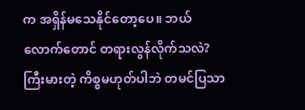က အရှိန်မသေနိုင်တော့ပေ။ ဘယ်လောက်တောင် တရားလွန်လိုက်သလဲ?ကြီးမားတဲ့ ကိစ္စမဟုတ်ပါဘဲ တမင်ပြသာ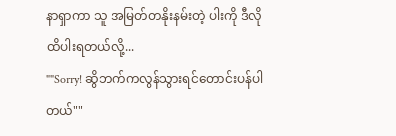နာရှာကာ သူ အမြတ်တနိုးနမ်းတဲ့ ပါးကို ဒီလိုထိပါးရတယ်လို့...
""Sorry! ဆွိဘက်ကလွန်သွားရင်တောင်းပန်ပါတယ်""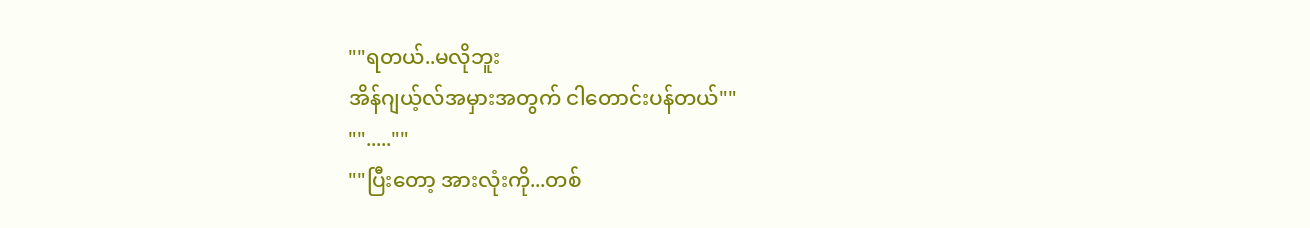""ရတယ်..မလိုဘူး
အိန်ဂျယ့်လ်အမှားအတွက် ငါတောင်းပန်တယ်""
"".....""
""ပြီးတော့ အားလုံးကို...တစ်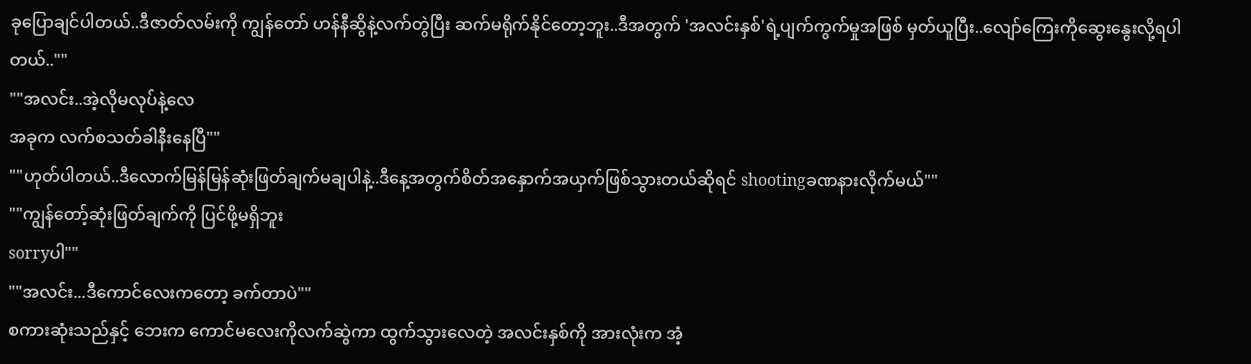ခုပြောချင်ပါတယ်..ဒီဇာတ်လမ်းကို ကျွန်တော် ဟန်နီဆွိနဲ့လက်တွဲပြီး ဆက်မရိုက်နိုင်တော့ဘူး..ဒီအတွက် 'အလင်းနှစ်'ရဲ့ပျက်ကွက်မှုအဖြစ် မှတ်ယူပြီး..လျော်ကြေးကိုဆွေးနွေးလို့ရပါတယ်..""
""အလင်း..အဲ့လိုမလုပ်နဲ့လေ
အခုက လက်စသတ်ခါနီးနေပြီ""
""ဟုတ်ပါတယ်..ဒီလောက်မြန်မြန်ဆုံးဖြတ်ချက်မချပါနဲ့..ဒီနေ့အတွက်စိတ်အနှောက်အယှက်ဖြစ်သွားတယ်ဆိုရင် shootingခဏနားလိုက်မယ်""
""ကျွန်တော့်ဆုံးဖြတ်ချက်ကို ပြင်ဖို့မရှိဘူး
sorryပါ""
""အလင်း...ဒီကောင်လေးကတော့ ခက်တာပဲ""
စကားဆုံးသည်နှင့် ဘေးက ကောင်မလေးကိုလက်ဆွဲကာ ထွက်သွားလေတဲ့ အလင်းနှစ်ကို အားလုံးက အံ့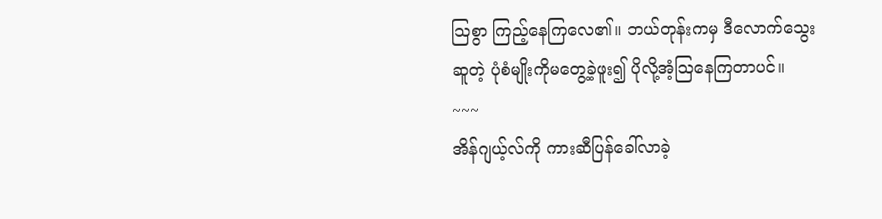သြစွာ ကြည့်နေကြလေ၏။ ဘယ်တုန်းကမှ ဒီလောက်သွေးဆူတဲ့ ပုံစံမျိုးကိုမတွေ့ခဲ့ဖူး၍ ပိုလို့အံ့သြနေကြတာပင်။
~~~
အိန်ဂျယ့်လ်ကို ကားဆီပြန်ခေါ်လာခဲ့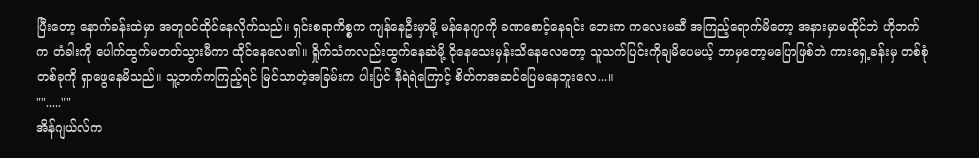ပြီးတော့ နောက်ခန်းထဲမှာ အတူဝင်ထိုင်နေလိုက်သည်။ ရှင်းစရာကိစ္စက ကျန်နေဦးမှာမို့ မန်နေဂျာကို ခဏစောင့်နေရင်း ဘေးက ကလေးမဆီ အကြည့်ရောက်မိတော့ အနားမှာမထိုင်ဘဲ ဟိုဘက်က တံခါးကို ပေါက်ထွက်မတတ်သွားမီကာ ထိုင်နေလေ၏။ ရှိုက်သံကလည်းထွက်နေဆဲမို့ ငိုနေသေးမှန်းသိနေလေတော့ သူသက်ပြင်းကိုချမိပေမယ့် ဘာမှတော့မပြောဖြစ်ဘဲ ကားရှေ့ခန်းမှ တစ်စုံတစ်ခုကို ရှာဖွေနေမိသည်။ သူ့ဘက်ကကြည့်ရင် မြင်သာတဲ့အခြမ်းက ပါးပြင် နီရဲရဲကြောင့် စိတ်ကအဆင်ပြေမနေဘူးလေ...။
"".....""
အိန်ဂျယ်လ်က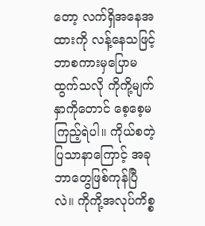တော့ လက်ရှိအနေအထားကို လန့်နေသဖြင့် ဘာစကားမှပြောမထွက်သလို ကိုကို့မျက်နှာကိုတောင် စေ့စေ့မကြည့်ရဲပါ။ ကိုယ်စတဲ့ ပြသာနာကြောင့် အခုဘာတွေဖြစ်ကုန်ပြီလဲ။ ကိုကို့အလုပ်ကိစ္စ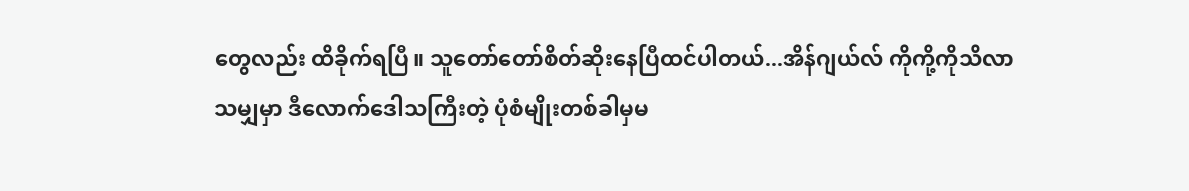တွေလည်း ထိခိုက်ရပြီ။ သူတော်တော်စိတ်ဆိုးနေပြီထင်ပါတယ်...အိန်ဂျယ်လ် ကိုကို့ကိုသိလာသမျှမှာ ဒီလောက်ဒေါသကြီးတဲ့ ပုံစံမျိုးတစ်ခါမှမ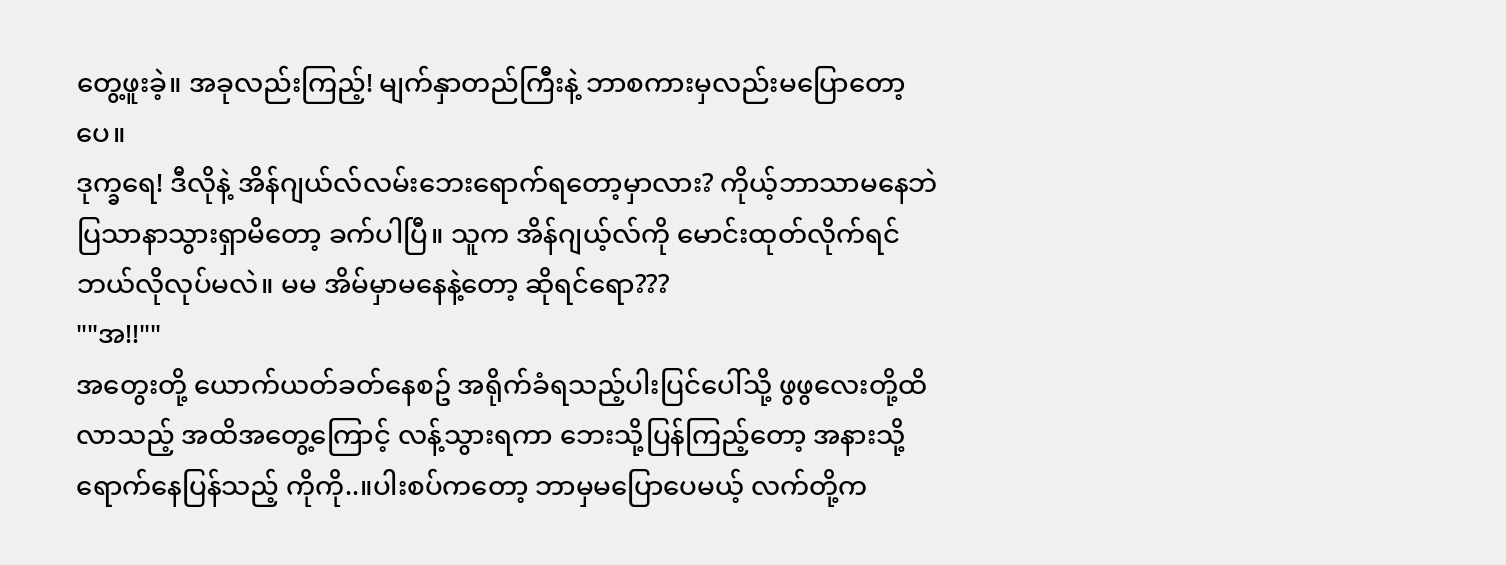တွေ့ဖူးခဲ့။ အခုလည်းကြည့်! မျက်နှာတည်ကြီးနဲ့ ဘာစကားမှလည်းမပြောတော့ပေ။
ဒုက္ခရေ! ဒီလိုနဲ့ အိန်ဂျယ်လ်လမ်းဘေးရောက်ရတော့မှာလား? ကိုယ့်ဘာသာမနေဘဲ ပြသာနာသွားရှာမိတော့ ခက်ပါပြီ။ သူက အိန်ဂျယ့်လ်ကို မောင်းထုတ်လိုက်ရင် ဘယ်လိုလုပ်မလဲ။ မမ အိမ်မှာမနေနဲ့တော့ ဆိုရင်ရော???
""အ!!""
အတွေးတို့ ယောက်ယတ်ခတ်နေစဥ် အရိုက်ခံရသည့်ပါးပြင်ပေါ်သို့ ဖွဖွလေးတို့ထိလာသည့် အထိအတွေ့ကြောင့် လန့်သွားရကာ ဘေးသို့ပြန်ကြည့်တော့ အနားသို့ ရောက်နေပြန်သည့် ကိုကို..။ပါးစပ်ကတော့ ဘာမှမပြောပေမယ့် လက်တို့က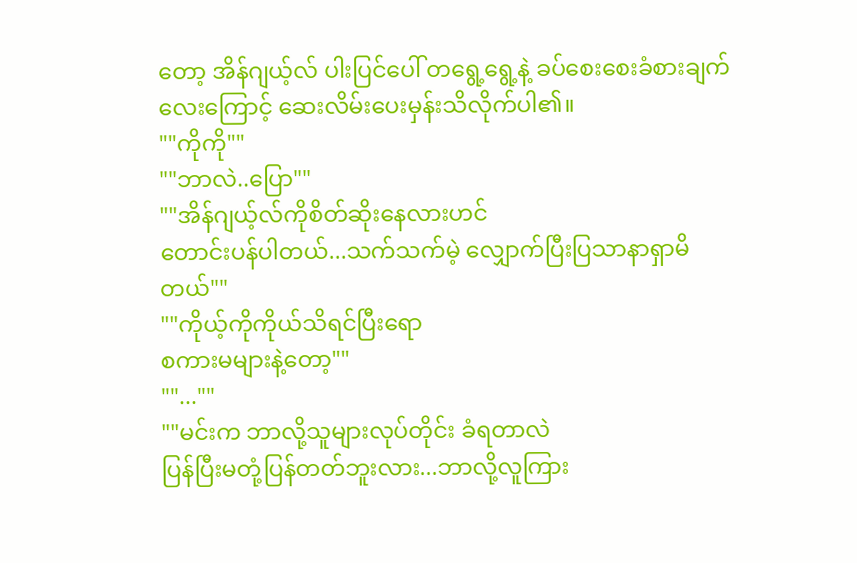တော့ အိန်ဂျယ့်လ် ပါးပြင်ပေါ် တရွေ့ရွေ့နဲ့ ခပ်စေးစေးခံစားချက်လေးကြောင့် ဆေးလိမ်းပေးမှန်းသိလိုက်ပါ၏။
""ကိုကို""
""ဘာလဲ..ပြော""
""အိန်ဂျယ့်လ်ကိုစိတ်ဆိုးနေလားဟင်
တောင်းပန်ပါတယ်...သက်သက်မဲ့ လျှောက်ပြီးပြသာနာရှာမိတယ်""
""ကိုယ့်ကိုကိုယ်သိရင်ပြီးရော
စကားမများနဲ့တော့""
""...""
""မင်းက ဘာလို့သူများလုပ်တိုင်း ခံရတာလဲ
ပြန်ပြီးမတုံ့ပြန်တတ်ဘူးလား...ဘာလို့လူကြား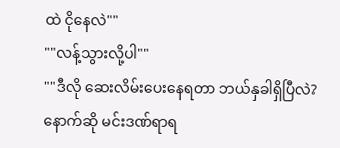ထဲ ငိုနေလဲ""
""လန့်သွားလို့ပါ""
""ဒီလို ဆေးလိမ်းပေးနေရတာ ဘယ်နှခါရှိပြီလဲ?နောက်ဆို မင်းဒဏ်ရာရ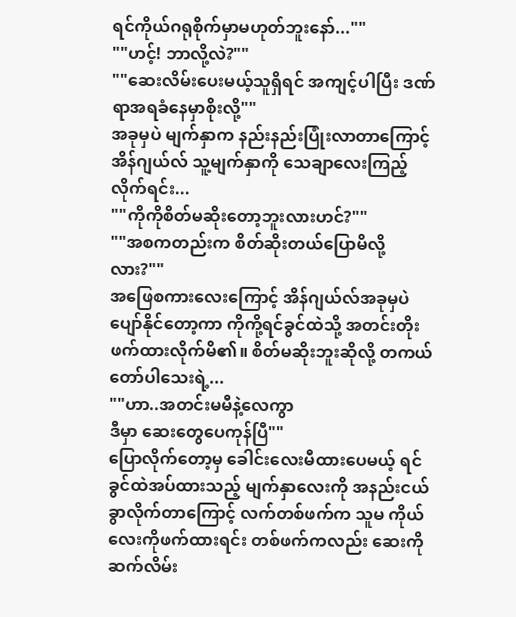ရင်ကိုယ်ဂရုစိုက်မှာမဟုတ်ဘူးနော်...""
""ဟင့်! ဘာလို့လဲ?""
""ဆေးလိမ်းပေးမယ့်သူရှိရင် အကျင့်ပါပြီး ဒဏ်ရာအရခံနေမှာစိုးလို့""
အခုမှပဲ မျက်နှာက နည်းနည်းပြုံးလာတာကြောင့် အိန်ဂျယ်လ် သူ့မျက်နှာကို သေချာလေးကြည့်လိုက်ရင်း...
""ကိုကိုစိတ်မဆိုးတော့ဘူးလားဟင်?""
""အစကတည်းက စိတ်ဆိုးတယ်ပြောမိလို့လား?""
အဖြေစကားလေးကြောင့် အိန်ဂျယ်လ်အခုမှပဲ ပျော်နိုင်တော့ကာ ကိုကို့ရင်ခွင်ထဲသို့ အတင်းတိုးဖက်ထားလိုက်မိ၏။ စိတ်မဆိုးဘူးဆိုလို့ တကယ်တော်ပါသေးရဲ့...
""ဟာ..အတင်းမမီနဲ့လေကွာ
ဒီမှာ ဆေးတွေပေကုန်ပြီ""
ပြောလိုက်တော့မှ ခေါင်းလေးမီထားပေမယ့် ရင်ခွင်ထဲအပ်ထားသည့် မျက်နှာလေးကို အနည်းငယ်ခွာလိုက်တာကြောင့် လက်တစ်ဖက်က သူမ ကိုယ်လေးကိုဖက်ထားရင်း တစ်ဖက်ကလည်း ဆေးကိုဆက်လိမ်း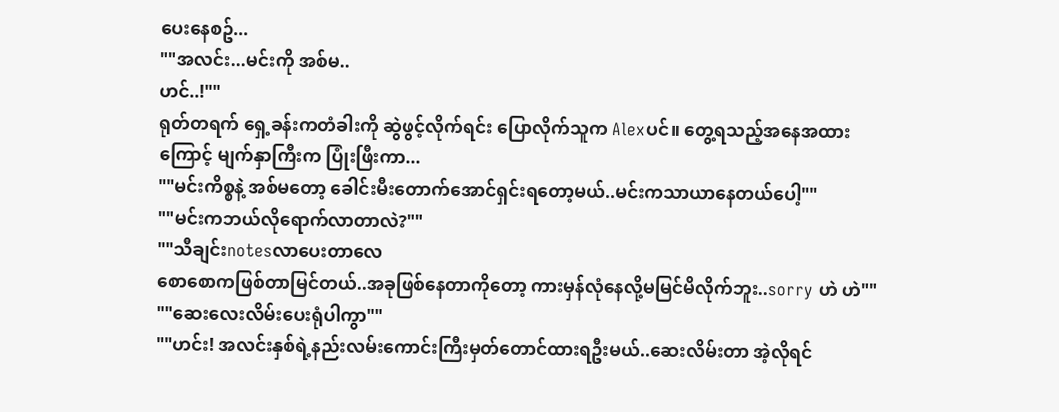ပေးနေစဥ်...
""အလင်း...မင်းကို အစ်မ..
ဟင်..!""
ရုတ်တရက် ရှေ့ခန်းကတံခါးကို ဆွဲဖွင့်လိုက်ရင်း ပြောလိုက်သူက Alexပင်။ တွေ့ရသည့်အနေအထားကြောင့် မျက်နှာကြီးက ပြုံးဖြီးကာ...
""မင်းကိစ္စနဲ့ အစ်မတော့ ခေါင်းမီးတောက်အောင်ရှင်းရတော့မယ်..မင်းကသာယာနေတယ်ပေါ့""
""မင်းကဘယ်လိုရောက်လာတာလဲ?""
""သီချင်းnotesလာပေးတာလေ
စောစောကဖြစ်တာမြင်တယ်..အခုဖြစ်နေတာကိုတော့ ကားမှန်လုံနေလို့မမြင်မိလိုက်ဘူး..sorry ဟဲ ဟဲ""
""ဆေးလေးလိမ်းပေးရုံပါကွာ""
""ဟင်း! အလင်းနှစ်ရဲ့နည်းလမ်းကောင်းကြီးမှတ်တောင်ထားရဦးမယ်..ဆေးလိမ်းတာ အဲ့လိုရင်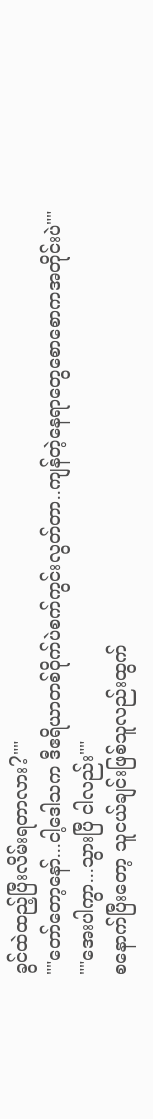ခွင်ထဲထည့်ပြီးလိမ်းရတာလား?""
""တော်တော့နော်...ငါ့ဒေါသက ဒီဧရိယာတစ်ဝိုက်ပဲစက်ကွင်းလွတ်တာ..ကျန်တဲ့နေရာတွေစောစောကအတိုင်းပဲ""
""အေးပါကွာ...သွားပြီ ငါလည်း""
စနောက်ပြီးတော့ သူငယ်ချင်းဖြစ်သူလည်းထွက်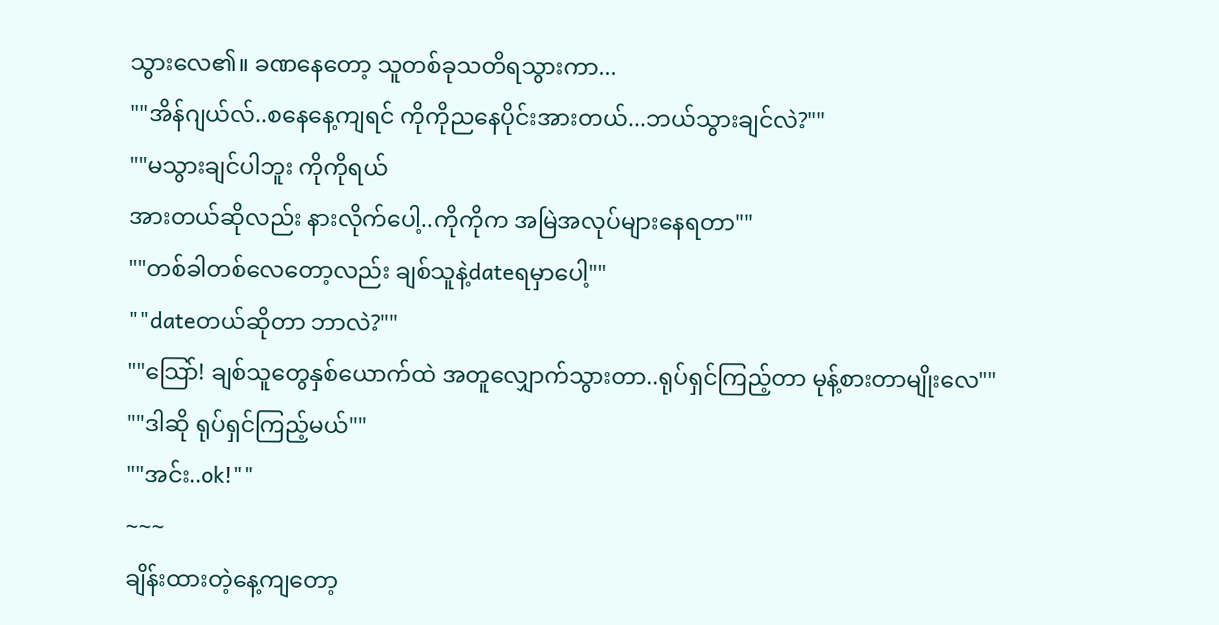သွားလေ၏။ ခဏနေတော့ သူတစ်ခုသတိရသွားကာ...
""အိန်ဂျယ်လ်..စနေနေ့ကျရင် ကိုကိုညနေပိုင်းအားတယ်...ဘယ်သွားချင်လဲ?""
""မသွားချင်ပါဘူး ကိုကိုရယ်
အားတယ်ဆိုလည်း နားလိုက်ပေါ့..ကိုကိုက အမြဲအလုပ်များနေရတာ""
""တစ်ခါတစ်လေတော့လည်း ချစ်သူနဲ့dateရမှာပေါ့""
""dateတယ်ဆိုတာ ဘာလဲ?""
""သြော်! ချစ်သူတွေနှစ်ယောက်ထဲ အတူလျှောက်သွားတာ..ရုပ်ရှင်ကြည့်တာ မုန့်စားတာမျိုးလေ""
""ဒါဆို ရုပ်ရှင်ကြည့်မယ်""
""အင်း..ok!""
~~~
ချိန်းထားတဲ့နေ့ကျတော့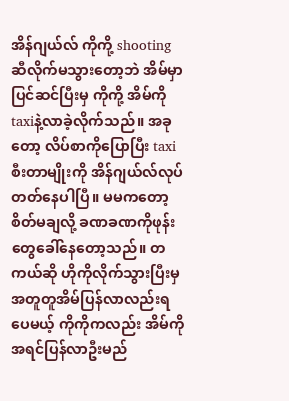အိန်ဂျယ်လ် ကိုကို့ shootingဆီလိုက်မသွားတော့ဘဲ အိမ်မှာပြင်ဆင်ပြီးမှ ကိုကို့ အိမ်ကိုtaxiနဲ့လာခဲ့လိုက်သည်။ အခုတော့ လိပ်စာကိုပြောပြီး taxiစီးတာမျိုးကို အိန်ဂျယ်လ်လုပ်တတ်နေပါပြီ။ မမကတော့ စိတ်မချလို့ ခဏခဏကိုဖုန်းတွေခေါ်နေတော့သည်။ တကယ်ဆို ဟိုကိုလိုက်သွားပြီးမှ အတူတူအိမ်ပြန်လာလည်းရပေမယ့် ကိုကိုကလည်း အိမ်ကိုအရင်ပြန်လာဦးမည်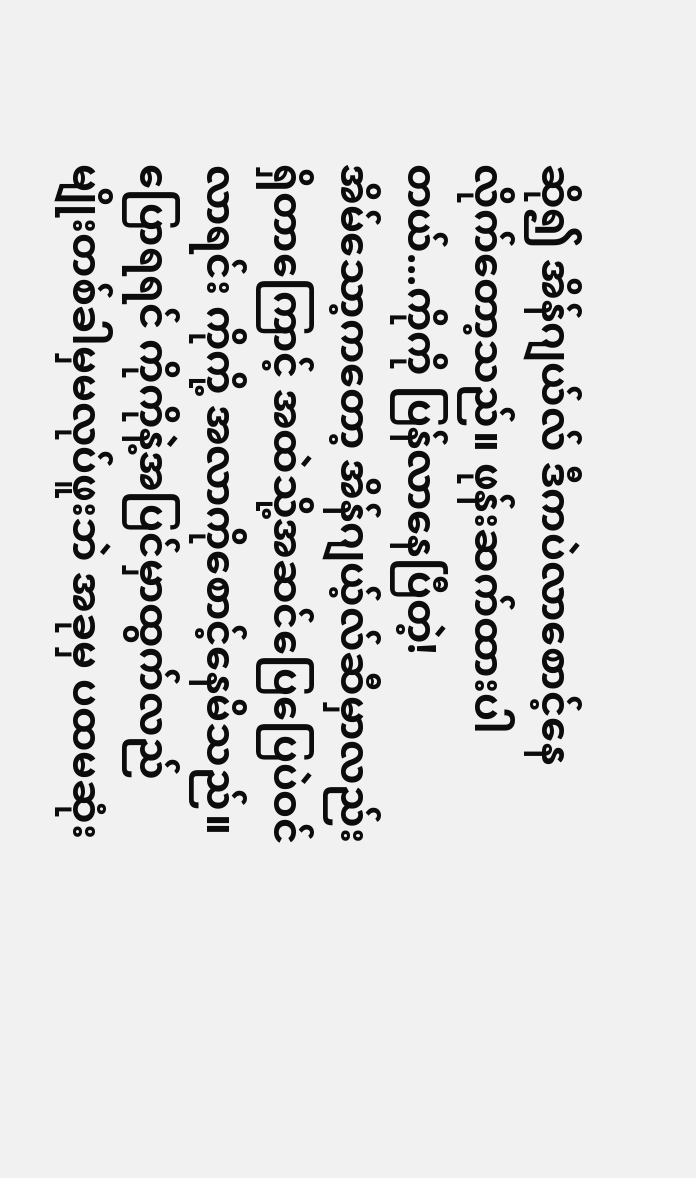ဆို၍ အိန်ဂျယ်လ် ဒီကပဲလာစောင့်နေလိုက်တော့သည်။ ဖုန်းဆက်ထားပါတယ်...ကိုကို ပြန်လာနေပြီတဲ့!
အိမ်သော့ကတော့ အိန်ဂျယ့်လ်ဆီမှာလည်း ရှိတာကြောင့် အထဲသို့အဆင်ပြေပြေပဲဝင်လာရင်း ကိုကို့ အလာကိုစောင့်နေမိသည်။ ပြောရရင် ကိုကိုနဲ့အပြင်မှာထွက်လည်မျိုးတစ်ခါမှမလုပ်ဖူးဘဲ အခုမှ ပထမဆုံး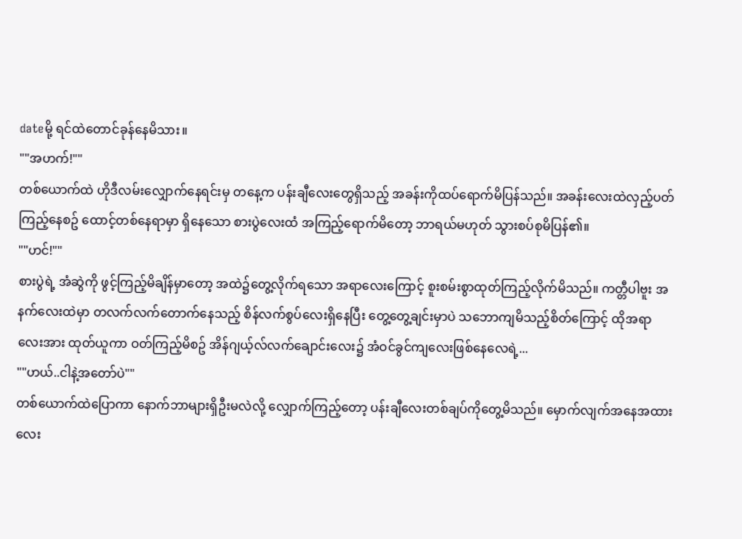dateမို့ ရင်ထဲတောင်ခုန်နေမိသား။
""အဟက်!""
တစ်ယောက်ထဲ ဟိုဒီလမ်းလျှောက်နေရင်းမှ တနေ့က ပန်းချီလေးတွေရှိသည့် အခန်းကိုထပ်ရောက်မိပြန်သည်။ အခန်းလေးထဲလှည့်ပတ်ကြည့်နေစဥ် ထောင့်တစ်နေရာမှာ ရှိနေသော စားပွဲလေးထံ အကြည့်ရောက်မိတော့ ဘာရယ်မဟုတ် သွားစပ်စုမိပြန်၏။
""ဟင်!""
စားပွဲရဲ့ အံဆွဲကို ဖွင့်ကြည့်မိချိန်မှာတော့ အထဲ၌တွေ့လိုက်ရသော အရာလေးကြောင့် စူးစမ်းစွာထုတ်ကြည့်လိုက်မိသည်။ ကတ္တီပါဗူး အနက်လေးထဲမှာ တလက်လက်တောက်နေသည့် စိန်လက်စွပ်လေးရှိနေပြီး တွေ့တွေ့ချင်းမှာပဲ သဘောကျမိသည့်စိတ်ကြောင့် ထိုအရာလေးအား ထုတ်ယူကာ ဝတ်ကြည့်မိစဥ် အိန်ဂျယ့်လ်လက်ချောင်းလေး၌ အံဝင်ခွင်ကျလေးဖြစ်နေလေရဲ့...
""ဟယ်..ငါနဲ့အတော်ပဲ""
တစ်ယောက်ထဲပြောကာ နောက်ဘာများရှိဦးမလဲလို့ လျှောက်ကြည့်တော့ ပန်းချီလေးတစ်ချပ်ကိုတွေ့မိသည်။ မှောက်လျက်အနေအထားလေး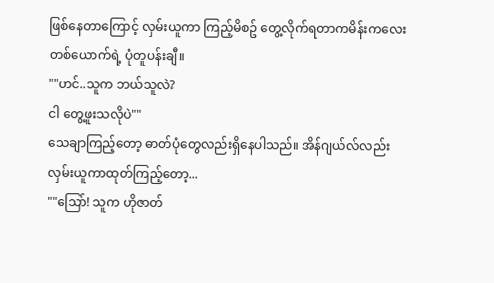ဖြစ်နေတာကြောင့် လှမ်းယူကာ ကြည့်မိစဥ် တွေ့လိုက်ရတာကမိန်းကလေးတစ်ယောက်ရဲ့ ပုံတူပန်းချီ။
""ဟင်..သူက ဘယ်သူလဲ?
ငါ တွေ့ဖူးသလိုပဲ""
သေချာကြည့်တော့ ဓာတ်ပုံတွေလည်းရှိနေပါသည်။ အိန်ဂျယ်လ်လည်း လှမ်းယူကာထုတ်ကြည့်တော့...
""သြော်! သူက ဟိုဇာတ်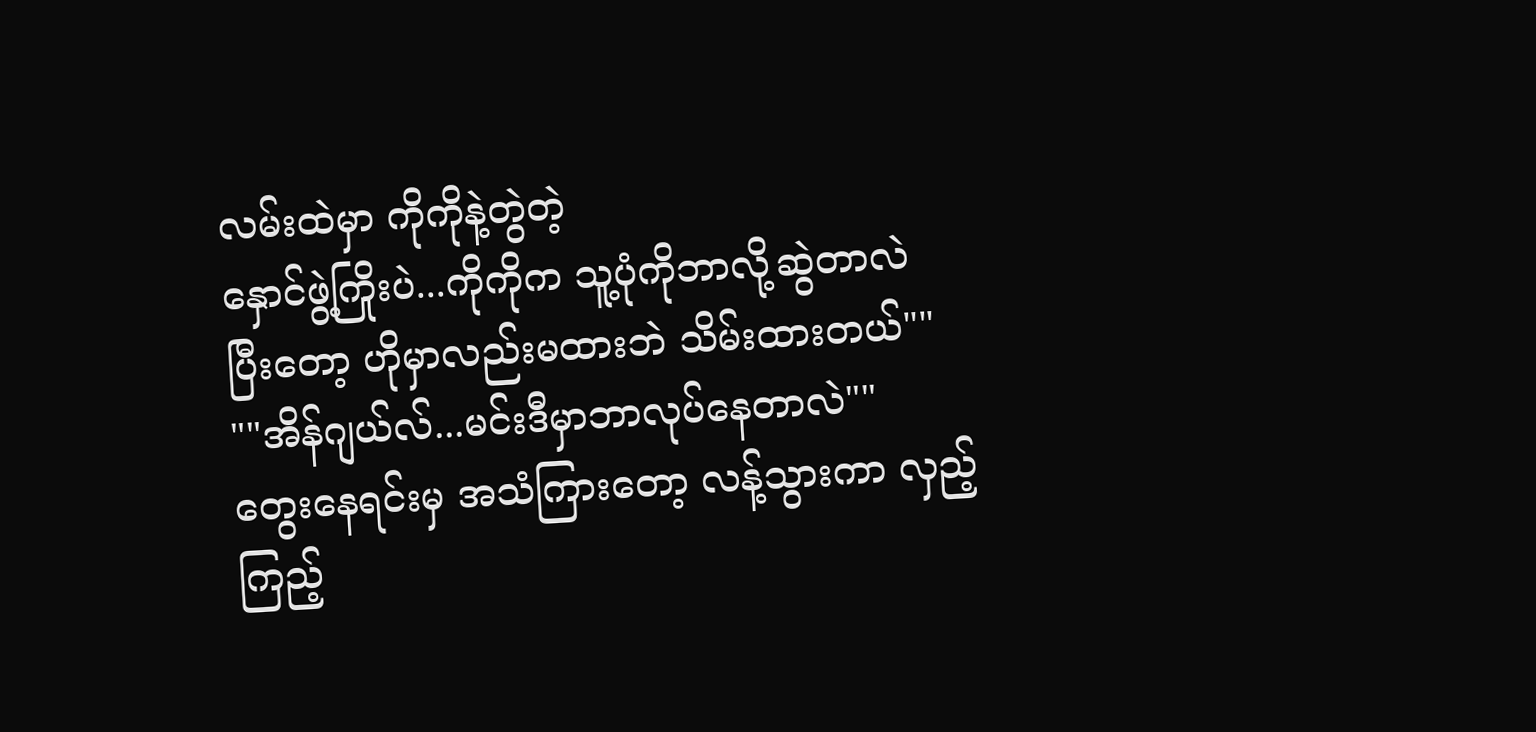လမ်းထဲမှာ ကိုကိုနဲ့တွဲတဲ့
နှောင်ဖွဲ့ကြိုးပဲ...ကိုကိုက သူ့ပုံကိုဘာလို့ဆွဲတာလဲ
ပြီးတော့ ဟိုမှာလည်းမထားဘဲ သိမ်းထားတယ်""
""အိန်ဂျယ်လ်...မင်းဒီမှာဘာလုပ်နေတာလဲ""
တွေးနေရင်းမှ အသံကြားတော့ လန့်သွားကာ လှည့်ကြည့်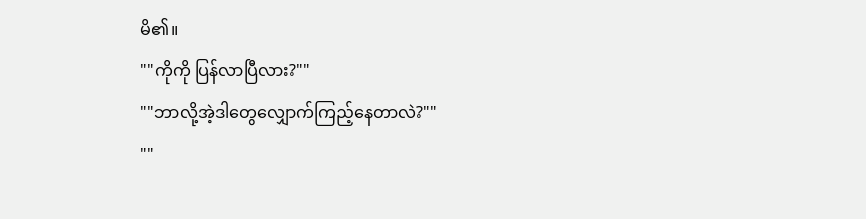မိ၏။
""ကိုကို ပြန်လာပြီလား?""
""ဘာလို့အဲ့ဒါတွေလျှောက်ကြည့်နေတာလဲ?""
""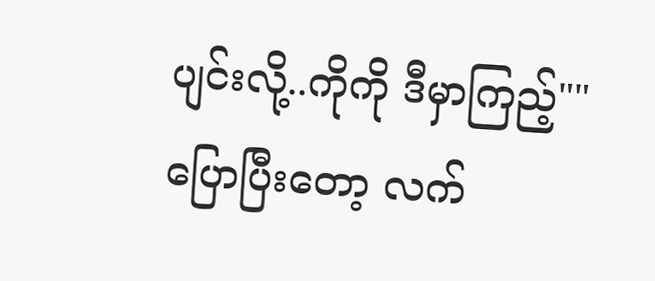ပျင်းလို့..ကိုကို ဒီမှာကြည့်""
ပြောပြီးတော့ လက်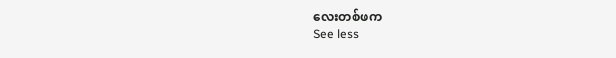လေးတစ်ဖက
See less